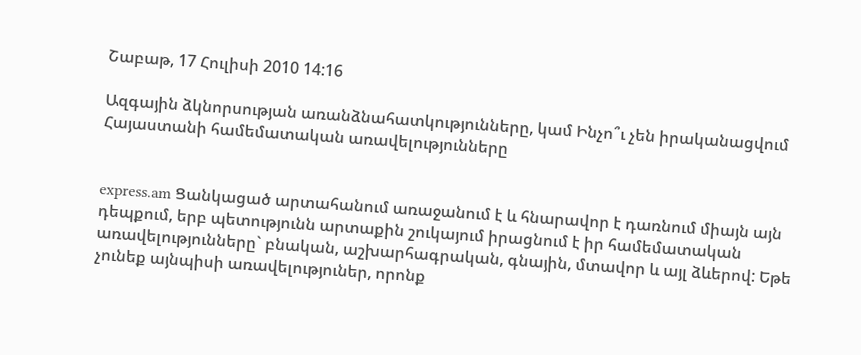Շաբաթ, 17 Հուլիսի 2010 14:16

Ազգային ձկնորսության առանձնահատկությունները, կամ Ինչո՞ւ չեն իրականացվում Հայաստանի համեմատական առավելությունները


express.am Ցանկացած արտահանում առաջանում է և հնարավոր է դառնում միայն այն դեպքում, երբ պետությունն արտաքին շուկայում իրացնում է իր համեմատական առավելությունները` բնական, աշխարհագրական, գնային, մտավոր և այլ ձևերով: Եթե չունեք այնպիսի առավելություներ, որոնք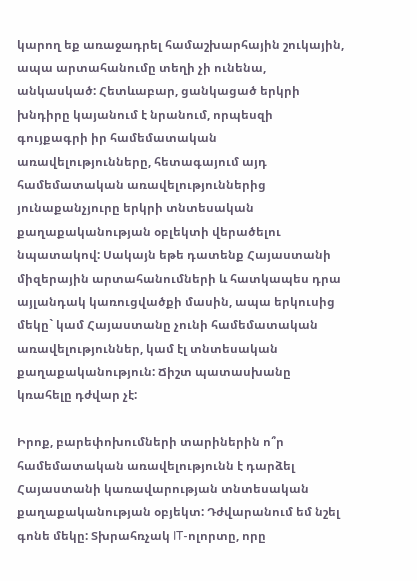կարող եք առաջադրել համաշխարհային շուկային, ապա արտահանումը տեղի չի ունենա, անկասկած: Հետևաբար, ցանկացած երկրի խնդիրը կայանում է նրանում, որպեսզի գույքագրի իր համեմատական առավելությունները, հետագայում այդ համեմատական առավելություններից յունաքանչյուրը երկրի տնտեսական քաղաքականության օբլեկտի վերածելու նպատակով: Սակայն եթե դատենք Հայաստանի միզերային արտահանումների և հատկապես դրա այլանդակ կառուցվածքի մասին, ապա երկուսից մեկը` կամ Հայաստանը չունի համեմատական առավելություններ, կամ էլ տնտեսական քաղաքականություն: Ճիշտ պատասխանը կռահելը դժվար չէ:

Իրոք, բարեփոխումների տարիներին ո՞ր համեմատական առավելությունն է դարձել Հայաստանի կառավարության տնտեսական քաղաքականության օբյեկտ: Դժվարանում եմ նշել գոնե մեկը: Տխրահռչակ IT-ոլորտը, որը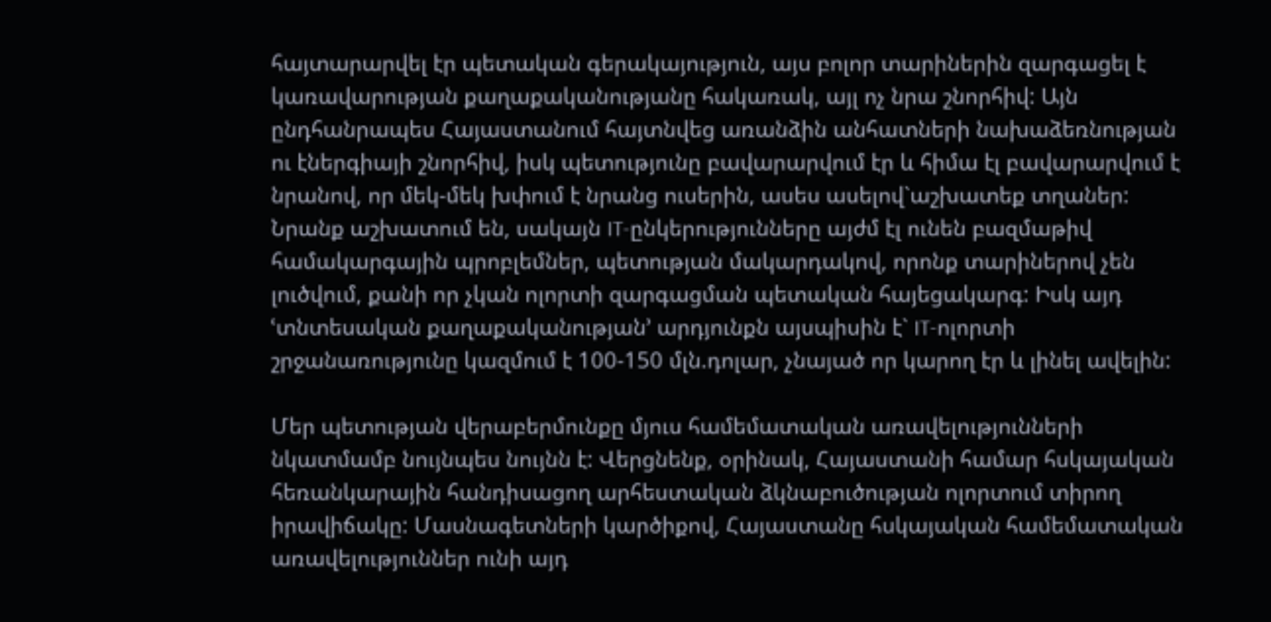հայտարարվել էր պետական գերակայություն, այս բոլոր տարիներին զարգացել է կառավարության քաղաքականությանը հակառակ, այլ ոչ նրա շնորհիվ: Այն ընդհանրապես Հայաստանում հայտնվեց առանձին անհատների նախաձեռնության ու էներգիայի շնորհիվ, իսկ պետությունը բավարարվում էր և հիմա էլ բավարարվում է նրանով, որ մեկ-մեկ խփում է նրանց ուսերին, ասես ասելով`աշխատեք տղաներ: Նրանք աշխատում են, սակայն IT-ընկերությունները այժմ էլ ունեն բազմաթիվ համակարգային պրոբլեմներ, պետության մակարդակով, որոնք տարիներով չեն լուծվում, քանի որ չկան ոլորտի զարգացման պետական հայեցակարգ: Իսկ այդ ՙտնտեսական քաղաքականության՚ արդյունքն այսպիսին է` IT-ոլորտի շրջանառությունը կազմում է 100-150 մլն.դոլար, չնայած որ կարող էր և լինել ավելին:

Մեր պետության վերաբերմունքը մյուս համեմատական առավելությունների նկատմամբ նույնպես նույնն է: Վերցնենք, օրինակ, Հայաստանի համար հսկայական հեռանկարային հանդիսացող արհեստական ձկնաբուծության ոլորտում տիրող իրավիճակը: Մասնագետների կարծիքով, Հայաստանը հսկայական համեմատական առավելություններ ունի այդ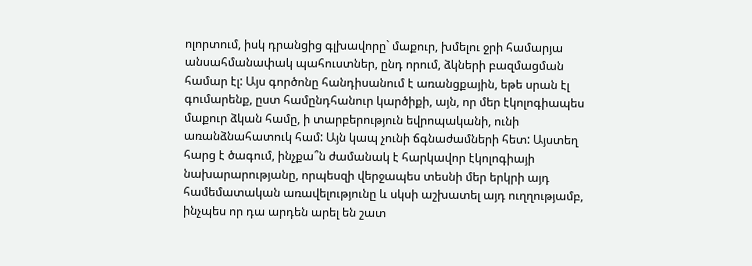ոլորտում, իսկ դրանցից գլխավորը` մաքուր, խմելու ջրի համարյա անսահմանափակ պահուստներ, ընդ որում, ձկների բազմացման համար էլ: Այս գործոնը հանդիսանում է առանցքային, եթե սրան էլ գումարենք, ըստ համընդհանուր կարծիքի, այն, որ մեր էկոլոգիապես մաքուր ձկան համը, ի տարբերություն եվրոպականի, ունի առանձնահատուկ համ: Այն կապ չունի ճգնաժամների հետ: Այստեղ հարց է ծագում, ինչքա՞ն ժամանակ է հարկավոր էկոլոգիայի նախարարությանը, որպեսզի վերջապես տեսնի մեր երկրի այդ համեմատական առավելությունը և սկսի աշխատել այդ ուղղությամբ, ինչպես որ դա արդեն արել են շատ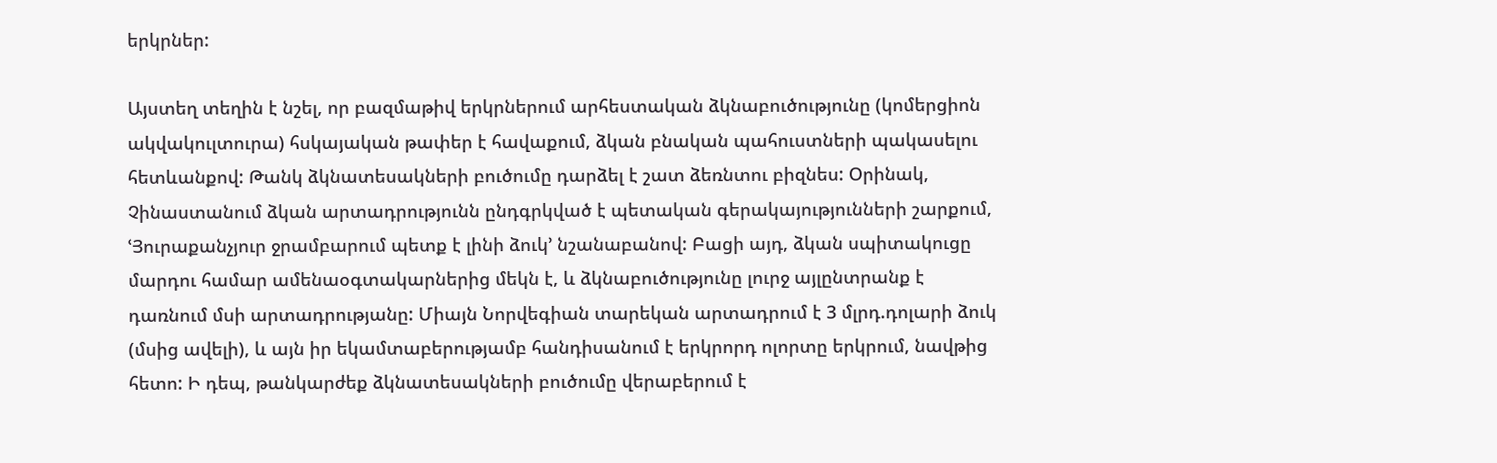երկրներ:

Այստեղ տեղին է նշել, որ բազմաթիվ երկրներում արհեստական ձկնաբուծությունը (կոմերցիոն ակվակուլտուրա) հսկայական թափեր է հավաքում, ձկան բնական պահուստների պակասելու հետևանքով: Թանկ ձկնատեսակների բուծումը դարձել է շատ ձեռնտու բիզնես: Օրինակ, Չինաստանում ձկան արտադրությունն ընդգրկված է պետական գերակայությունների շարքում, ՙՅուրաքանչյուր ջրամբարում պետք է լինի ձուկ՚ նշանաբանով: Բացի այդ, ձկան սպիտակուցը մարդու համար ամենաօգտակարներից մեկն է, և ձկնաբուծությունը լուրջ այլընտրանք է դառնում մսի արտադրությանը: Միայն Նորվեգիան տարեկան արտադրում է 3 մլրդ.դոլարի ձուկ (մսից ավելի), և այն իր եկամտաբերությամբ հանդիսանում է երկրորդ ոլորտը երկրում, նավթից հետո: Ի դեպ, թանկարժեք ձկնատեսակների բուծումը վերաբերում է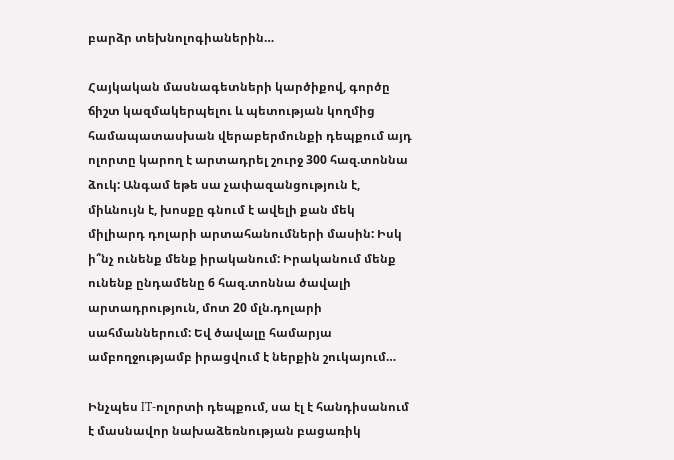բարձր տեխնոլոգիաներին…

Հայկական մասնագետների կարծիքով, գործը ճիշտ կազմակերպելու և պետության կողմից համապատասխան վերաբերմունքի դեպքում այդ ոլորտը կարող է արտադրել շուրջ 300 հազ.տոննա ձուկ: Անգամ եթե սա չափազանցություն է, միևնույն է, խոսքը գնում է ավելի քան մեկ միլիարդ դոլարի արտահանումների մասին: Իսկ ի՞նչ ունենք մենք իրականում: Իրականում մենք ունենք ընդամենը 6 հազ.տոննա ծավալի արտադրություն, մոտ 20 մլն.դոլարի սահմաններում: Եվ ծավալը համարյա ամբողջությամբ իրացվում է ներքին շուկայում…

Ինչպես IT-ոլորտի դեպքում, սա էլ է հանդիսանում է մասնավոր նախաձեռնության բացառիկ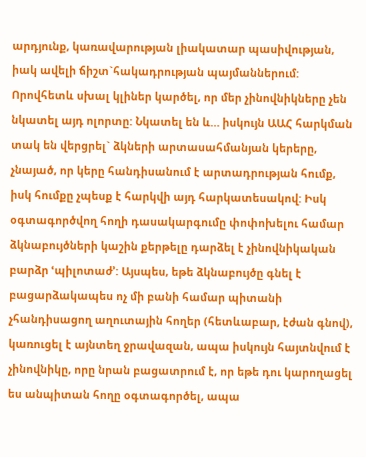արդյունք, կառավարության լիակատար պասիվության, իակ ավելի ճիշտ`հակադրության պայմաններում: Որովհետև սխալ կլիներ կարծել, որ մեր չինովնիկները չեն նկատել այդ ոլորտը: Նկատել են և… իսկույն ԱԱՀ հարկման տակ են վերցրել` ձկների արտասահմանյան կերերը, չնայած, որ կերը հանդիսանում է արտադրության հումք, իսկ հումքը չպեսք է հարկվի այդ հարկատեսակով: Իսկ օգտագործվող հողի դասակարգումը փոփոխելու համար ձկնաբույծների կաշին քերթելը դարձել է չինովնիկական բարձր ՙպիլոտաժ՚: Այսպես, եթե ձկնաբույծը գնել է բացարձակապես ոչ մի բանի համար պիտանի չհանդիսացող աղուտային հողեր (հետևաբար, էժան գնով), կառուցել է այնտեղ ջրավազան, ապա իսկույն հայտնվում է չինովնիկը, որը նրան բացատրում է, որ եթե դու կարողացել ես անպիտան հողը օգտագործել, ապա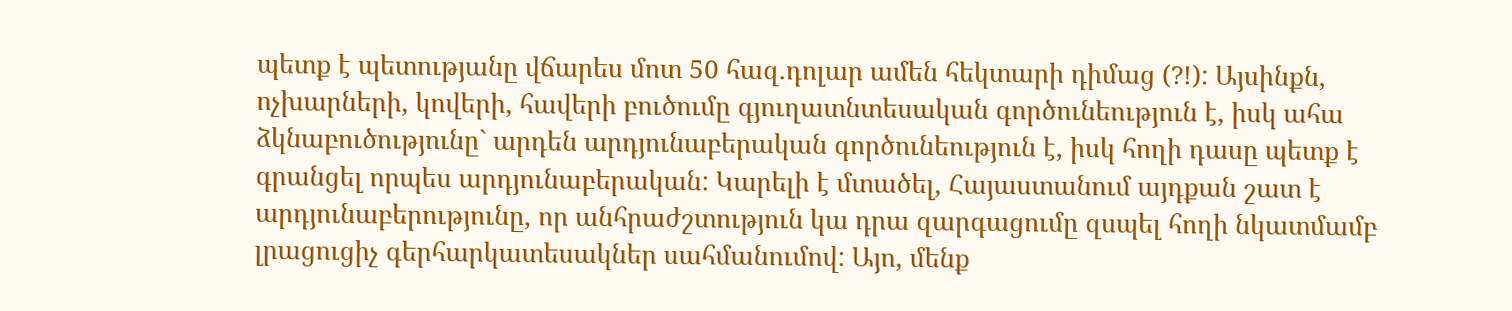պետք է պետությանը վճարես մոտ 50 հազ.դոլար ամեն հեկտարի դիմաց (?!): Այսինքն, ոչխարների, կովերի, հավերի բուծումը գյուղատնտեսական գործունեություն է, իսկ ահա ձկնաբուծությունը` արդեն արդյունաբերական գործունեություն է, իսկ հողի դասը պետք է գրանցել որպես արդյունաբերական: Կարելի է մտածել, Հայաստանում այդքան շատ է արդյունաբերությունը, որ անհրաժշտություն կա դրա զարգացումը զսպել հողի նկատմամբ լրացուցիչ գերհարկատեսակներ սահմանումով: Այո, մենք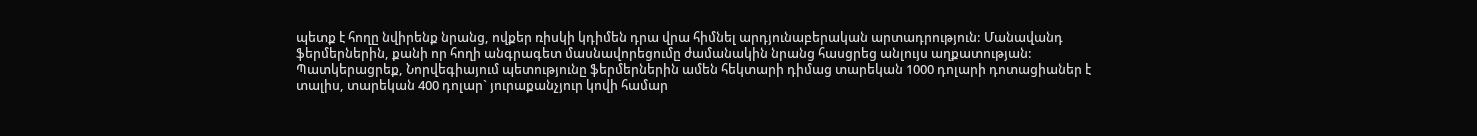պետք է հողը նվիրենք նրանց, ովքեր ռիսկի կդիմեն դրա վրա հիմնել արդյունաբերական արտադրություն: Մանավանդ ֆերմերներին, քանի որ հողի անգրագետ մասնավորեցումը ժամանակին նրանց հասցրեց անլույս աղքատության: Պատկերացրեք, Նորվեգիայում պետությունը ֆերմերներին ամեն հեկտարի դիմաց տարեկան 1000 դոլարի դոտացիաներ է տալիս, տարեկան 400 դոլար` յուրաքանչյուր կովի համար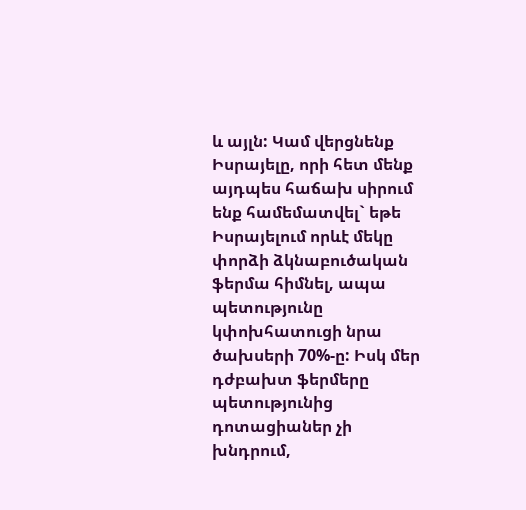և այլն: Կամ վերցնենք Իսրայելը, որի հետ մենք այդպես հաճախ սիրում ենք համեմատվել` եթե Իսրայելում որևէ մեկը փորձի ձկնաբուծական ֆերմա հիմնել, ապա պետությունը կփոխհատուցի նրա ծախսերի 70%-ը: Իսկ մեր դժբախտ ֆերմերը պետությունից դոտացիաներ չի խնդրում,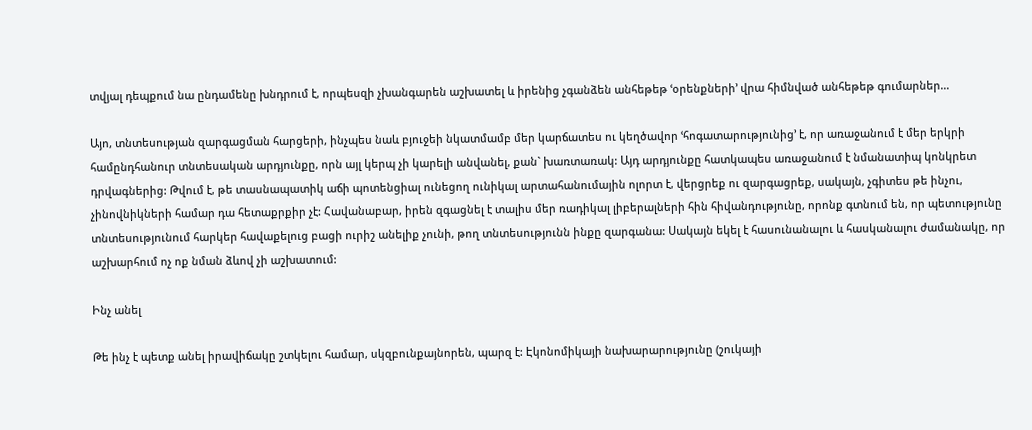տվյալ դեպքում նա ընդամենը խնդրում է, որպեսզի չխանգարեն աշխատել և իրենից չգանձեն անհեթեթ ՙօրենքների՚ վրա հիմնված անհեթեթ գումարներ…

Այո, տնտեսության զարգացման հարցերի, ինչպես նաև բյուջեի նկատմամբ մեր կարճատես ու կեղծավոր ՙհոգատարությունից՚ է, որ առաջանում է մեր երկրի համընդհանուր տնտեսական արդյունքը, որն այլ կերպ չի կարելի անվանել, քան` խառտառակ: Այդ արդյունքը հատկապես առաջանում է նմանատիպ կոնկրետ դրվագներից: Թվում է, թե տասնապատիկ աճի պոտենցիալ ունեցող ունիկալ արտահանումային ոլորտ է, վերցրեք ու զարգացրեք, սակայն, չգիտես թե ինչու, չինովնիկների համար դա հետաքրքիր չէ: Հավանաբար, իրեն զգացնել է տալիս մեր ռադիկալ լիբերալների հին հիվանդությունը, որոնք գտնում են, որ պետությունը տնտեսությունում հարկեր հավաքելուց բացի ուրիշ անելիք չունի, թող տնտեսությունն ինքը զարգանա: Սակայն եկել է հասունանալու և հասկանալու ժամանակը, որ աշխարհում ոչ ոք նման ձևով չի աշխատում:

Ինչ անել

Թե ինչ է պետք անել իրավիճակը շտկելու համար, սկզբունքայնորեն, պարզ է: Էկոնոմիկայի նախարարությունը (շուկայի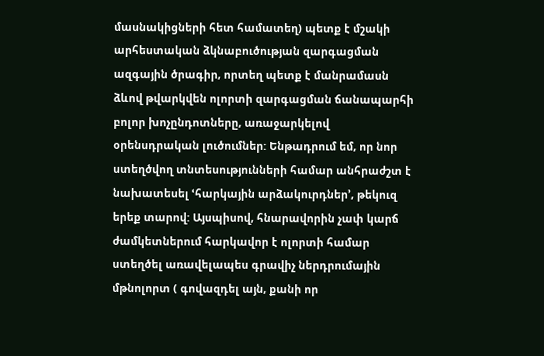մասնակիցների հետ համատեղ) պետք է մշակի արհեստական ձկնաբուծության զարգացման ազգային ծրագիր, որտեղ պետք է մանրամասն ձևով թվարկվեն ոլորտի զարգացման ճանապարհի բոլոր խոչընդոտները, առաջարկելով օրենսդրական լուծումներ: Ենթադրում եմ, որ նոր ստեղծվող տնտեսությունների համար անհրաժշտ է նախատեսել ՙհարկային արձակուրդներ՚, թեկուզ երեք տարով: Այսպիսով, հնարավորին չափ կարճ ժամկետներում հարկավոր է ոլորտի համար ստեղծել առավելապես գրավիչ ներդրումային մթնոլորտ ( գովազդել այն, քանի որ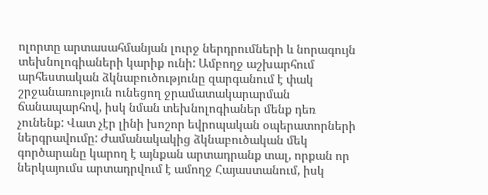ոլորտը արտասահմանյան լուրջ ներդրումների և նորագույն տեխնոլոգիաների կարիք ունի: Ամբողջ աշխարհում արհեստական ձկնաբուծությունը զարգանում է փակ շրջանառություն ունեցող ջրամատակարարման ճանապարհով, իսկ նման տեխնոլոգիաներ մենք դեռ չունենք: Վատ չէր լինի խոշոր եվրոպական օպերատորների ներգրավումը: Ժամանակակից ձկնաբուծական մեկ գործարանը կարող է այնքան արտադրանք տալ, որքան որ ներկայումս արտադրվում է ամողջ Հայաստանում, իսկ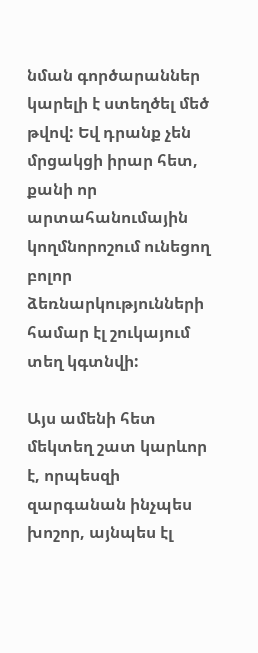նման գործարաններ կարելի է ստեղծել մեծ թվով: Եվ դրանք չեն մրցակցի իրար հետ, քանի որ արտահանումային կողմնորոշում ունեցող բոլոր ձեռնարկությունների համար էլ շուկայում տեղ կգտնվի:

Այս ամենի հետ մեկտեղ շատ կարևոր է, որպեսզի զարգանան ինչպես խոշոր, այնպես էլ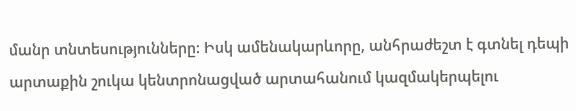մանր տնտեսությունները: Իսկ ամենակարևորը, անհրաժեշտ է գտնել դեպի արտաքին շուկա կենտրոնացված արտահանում կազմակերպելու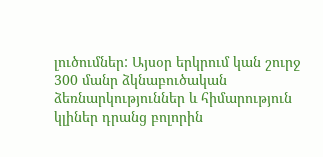լուծումներ: Այսօր երկրում կան շուրջ 300 մանր ձկնաբուծական ձեռնարկություններ և հիմարություն կլիներ դրանց բոլորին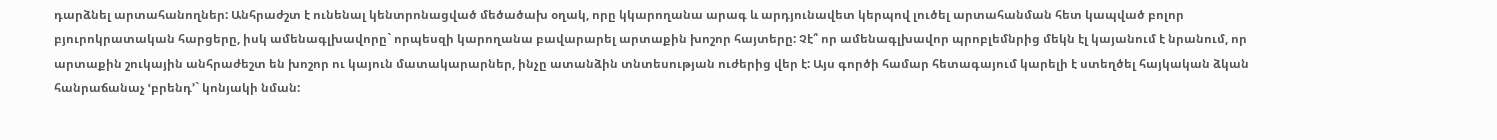դարձնել արտահանողներ: Անհրաժշտ է ունենալ կենտրոնացված մեծածախ օղակ, որը կկարողանա արագ և արդյունավետ կերպով լուծել արտահանման հետ կապված բոլոր բյուրոկրատական հարցերը, իսկ ամենագլխավորը` որպեսզի կարողանա բավարարել արտաքին խոշոր հայտերը: Չէ՞ որ ամենագլխավոր պրոբլեմնրից մեկն էլ կայանում է նրանում, որ արտաքին շուկային անհրաժեշտ են խոշոր ու կայուն մատակարարներ, ինչը ատանձին տնտեսության ուժերից վեր է: Այս գործի համար հետագայում կարելի է ստեղծել հայկական ձկան հանրաճանաչ ՙբրենդ՚` կոնյակի նման: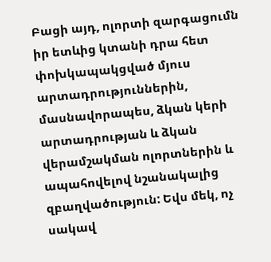Բացի այդ, ոլորտի զարգացումն իր ետևից կտանի դրա հետ փոխկապակցված մյուս արտադրություններին, մասնավորապես, ձկան կերի արտադրության և ձկան վերամշակման ոլորտներին և ապահովելով նշանակալից զբաղվածություն: Եվս մեկ, ոչ սակավ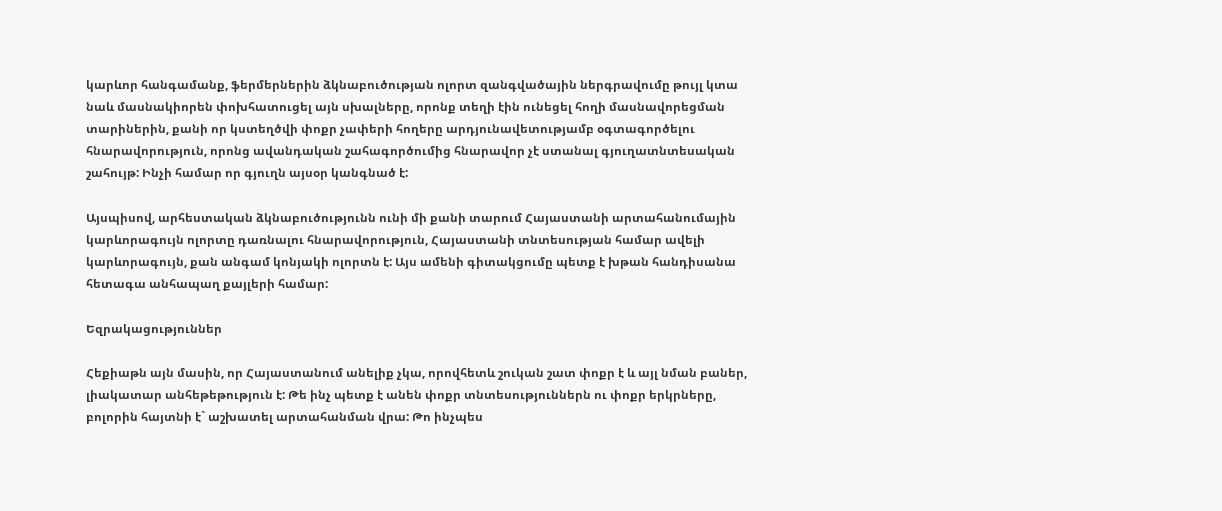կարևոր հանգամանք, ֆերմերներին ձկնաբուծության ոլորտ զանգվածային ներգրավումը թույլ կտա նաև մասնակիորեն փոխհատուցել այն սխալները, որոնք տեղի էին ունեցել հողի մասնավորեցման տարիներին, քանի որ կստեղծվի փոքր չափերի հողերը արդյունավետությամբ օգտագործելու հնարավորություն, որոնց ավանդական շահագործումից հնարավոր չէ ստանալ գյուղատնտեսական շահույթ: Ինչի համար որ գյուղն այսօր կանգնած է:

Այսպիսով, արհեստական ձկնաբուծությունն ունի մի քանի տարում Հայաստանի արտահանումային կարևորագույն ոլորտը դառնալու հնարավորություն, Հայաստանի տնտեսության համար ավելի կարևորագույն, քան անգամ կոնյակի ոլորտն է: Այս ամենի գիտակցումը պետք է խթան հանդիսանա հետագա անհապաղ քայլերի համար:

Եզրակացություններ

Հեքիաթն այն մասին, որ Հայաստանում անելիք չկա, որովհետև շուկան շատ փոքր է և այլ նման բաներ, լիակատար անհեթեթություն է: Թե ինչ պետք է անեն փոքր տնտեսություններն ու փոքր երկրները, բոլորին հայտնի է` աշխատել արտահանման վրա: Թո ինչպես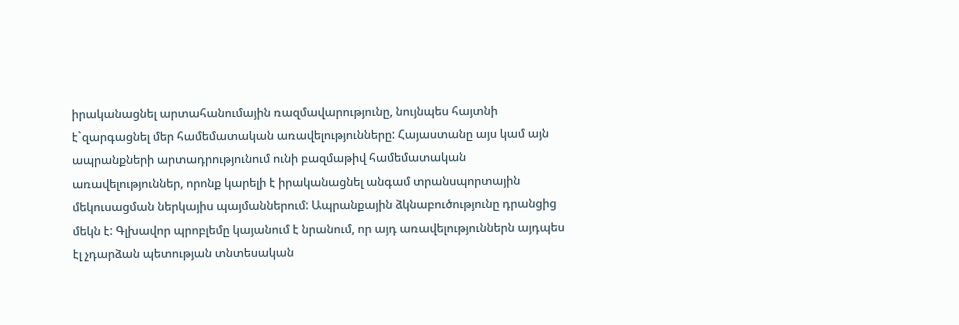իրականացնել արտահանումային ռազմավարությունը, նույնպես հայտնի է`զարգացնել մեր համեմատական առավելությունները: Հայաստանը այս կամ այն ապրանքների արտադրությունում ունի բազմաթիվ համեմատական առավելություններ, որոնք կարելի է իրականացնել անգամ տրանսպորտային մեկուսացման ներկայիս պայմաններում: Ապրանքային ձկնաբուծությունը դրանցից մեկն է: Գլխավոր պրոբլեմը կայանում է նրանում, որ այդ առավելություններն այդպես էլ չդարձան պետության տնտեսական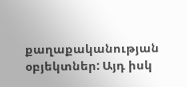քաղաքականության օբյեկտներ: Այդ իսկ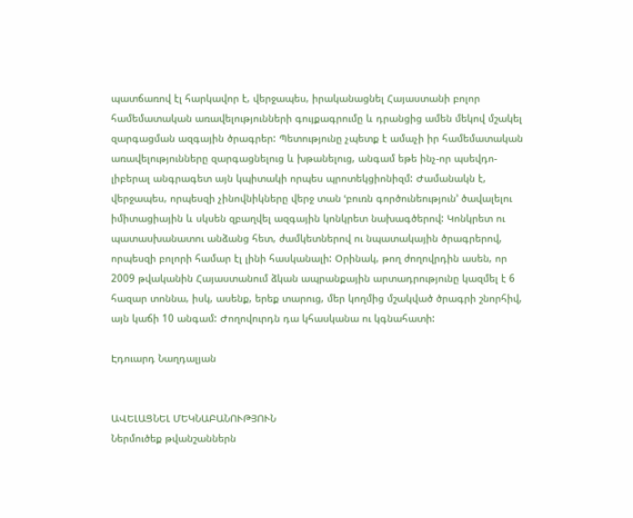պատճառով էլ հարկավոր է, վերջապես, իրականացնել Հայաստանի բոլոր համեմատական առավելությունների գույքագրումը և դրանցից ամեն մեկով մշակել զարգացման ազգային ծրագրեր: Պետությունը չպետք է ամաչի իր համեմատական առավելությունները զարգացնելուց և խթանելուց, անգամ եթե ինչ-որ պսեվդո-լիբերալ անգրագետ այն կպիտակի որպես պրոտեկցիոնիզմ: Ժամանակն է, վերջապես, որպեսզի չինովնիկները վերջ տան ՙբուռն գործունեություն՚ ծավալելու իմիտացիային և սկսեն զբաղվել ազգային կոնկրետ նախագծերով: Կոնկրետ ու պատասխանատու անձանց հետ, ժամկետներով ու նպատակային ծրագրերով, որպեսզի բոլորի համար էլ լինի հասկանալի: Օրինակ, թող ժողովրդին ասեն, որ 2009 թվականին Հայաստանում ձկան ապրանքային արտադրությունը կազմել է 6 հազար տոննա, իսկ, ասենք, երեք տարուց, մեր կողմից մշակված ծրագրի շնորհիվ, այն կաճի 10 անգամ: Ժողովուրդն դա կհասկանա ու կգնահատի:

Էդուարդ Նաղդալյան


ԱՎԵԼԱՑՆԵԼ ՄԵԿՆԱԲԱՆՈՒԹՅՈՒՆ
Ներմուծեք թվանշաններն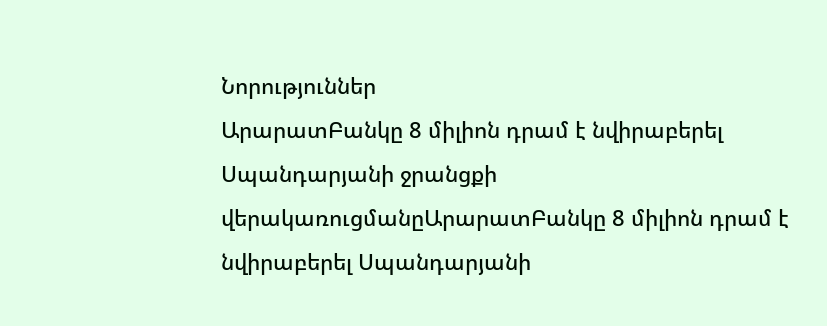Նորություններ
ԱրարատԲանկը 8 միլիոն դրամ է նվիրաբերել Սպանդարյանի ջրանցքի վերակառուցմանըԱրարատԲանկը 8 միլիոն դրամ է նվիրաբերել Սպանդարյանի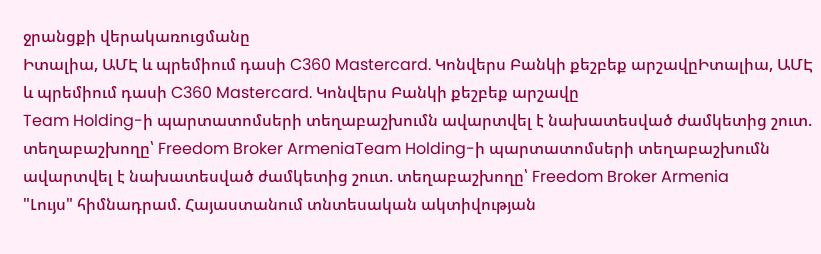ջրանցքի վերակառուցմանը
Իտալիա, ԱՄԷ և պրեմիում դասի C360 Mastercard. Կոնվերս Բանկի քեշբեք արշավըԻտալիա, ԱՄԷ և պրեմիում դասի C360 Mastercard. Կոնվերս Բանկի քեշբեք արշավը
Team Holding-ի պարտատոմսերի տեղաբաշխումն ավարտվել է նախատեսված ժամկետից շուտ. տեղաբաշխողը՝ Freedom Broker ArmeniaTeam Holding-ի պարտատոմսերի տեղաբաշխումն ավարտվել է նախատեսված ժամկետից շուտ. տեղաբաշխողը՝ Freedom Broker Armenia
"Լույս" հիմնադրամ. Հայաստանում տնտեսական ակտիվության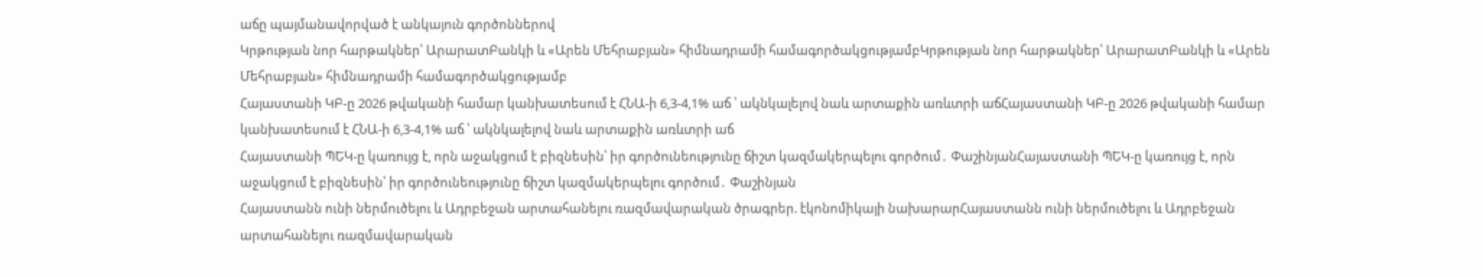աճը պայմանավորված է անկայուն գործոններով
Կրթության նոր հարթակներ՝ ԱրարատԲանկի և «Արեն Մեհրաբյան» հիմնադրամի համագործակցությամբԿրթության նոր հարթակներ՝ ԱրարատԲանկի և «Արեն Մեհրաբյան» հիմնադրամի համագործակցությամբ
Հայաստանի ԿԲ-ը 2026 թվականի համար կանխատեսում է ՀՆԱ-ի 6,3-4,1% աճ ՝ ակնկալելով նաև արտաքին առևտրի աճՀայաստանի ԿԲ-ը 2026 թվականի համար կանխատեսում է ՀՆԱ-ի 6,3-4,1% աճ ՝ ակնկալելով նաև արտաքին առևտրի աճ
Հայաստանի ՊԵԿ-ը կառույց է, որն աջակցում է բիզնեսին՝ իր գործունեությունը ճիշտ կազմակերպելու գործում․ ՓաշինյանՀայաստանի ՊԵԿ-ը կառույց է, որն աջակցում է բիզնեսին՝ իր գործունեությունը ճիշտ կազմակերպելու գործում․ Փաշինյան
Հայաստանն ունի ներմուծելու և Ադրբեջան արտահանելու ռազմավարական ծրագրեր. էկոնոմիկայի նախարարՀայաստանն ունի ներմուծելու և Ադրբեջան արտահանելու ռազմավարական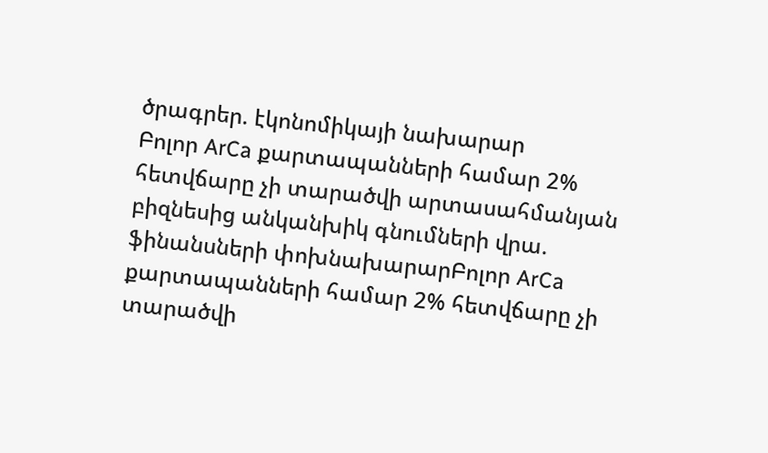ծրագրեր. էկոնոմիկայի նախարար
Բոլոր ArCa քարտապանների համար 2% հետվճարը չի տարածվի արտասահմանյան բիզնեսից անկանխիկ գնումների վրա. ֆինանսների փոխնախարարԲոլոր ArCa քարտապանների համար 2% հետվճարը չի տարածվի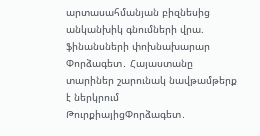արտասահմանյան բիզնեսից անկանխիկ գնումների վրա. ֆինանսների փոխնախարար
Փորձագետ․ Հայաստանը տարիներ շարունակ նավթամթերք է ներկրում ԹուրքիայիցՓորձագետ․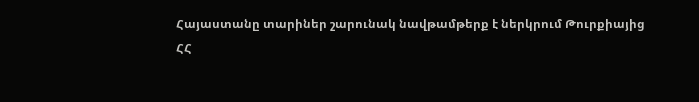Հայաստանը տարիներ շարունակ նավթամթերք է ներկրում Թուրքիայից
ՀՀ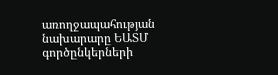առողջապահության նախարարը ԵԱՏՄ գործընկերների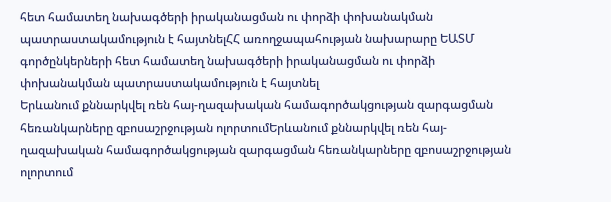հետ համատեղ նախագծերի իրականացման ու փորձի փոխանակման պատրաստակամություն է հայտնելՀՀ առողջապահության նախարարը ԵԱՏՄ գործընկերների հետ համատեղ նախագծերի իրականացման ու փորձի փոխանակման պատրաստակամություն է հայտնել
Երևանում քննարկվել ռեն հայ-ղազախական համագործակցության զարգացման հեռանկարները զբոսաշրջության ոլորտումԵրևանում քննարկվել ռեն հայ-ղազախական համագործակցության զարգացման հեռանկարները զբոսաշրջության ոլորտում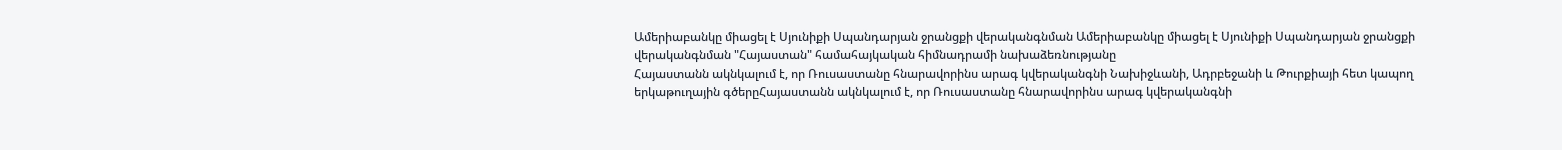Ամերիաբանկը միացել է Սյունիքի Սպանդարյան ջրանցքի վերականգնման Ամերիաբանկը միացել է Սյունիքի Սպանդարյան ջրանցքի վերականգնման "Հայաստան" համահայկական հիմնադրամի նախաձեռնությանը
Հայաստանն ակնկալում է, որ Ռուսաստանը հնարավորինս արագ կվերականգնի Նախիջևանի, Ադրբեջանի և Թուրքիայի հետ կապող երկաթուղային գծերըՀայաստանն ակնկալում է, որ Ռուսաստանը հնարավորինս արագ կվերականգնի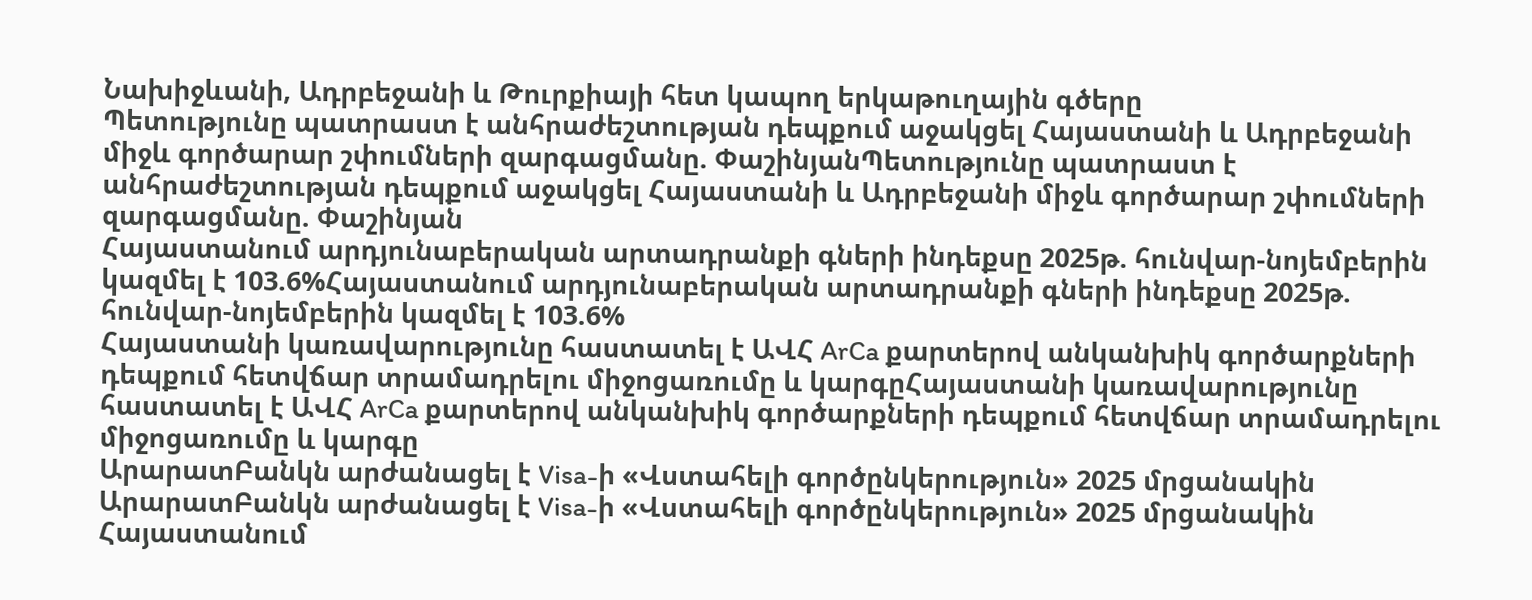Նախիջևանի, Ադրբեջանի և Թուրքիայի հետ կապող երկաթուղային գծերը
Պետությունը պատրաստ է անհրաժեշտության դեպքում աջակցել Հայաստանի և Ադրբեջանի միջև գործարար շփումների զարգացմանը. ՓաշինյանՊետությունը պատրաստ է անհրաժեշտության դեպքում աջակցել Հայաստանի և Ադրբեջանի միջև գործարար շփումների զարգացմանը. Փաշինյան
Հայաստանում արդյունաբերական արտադրանքի գների ինդեքսը 2025թ. հունվար-նոյեմբերին կազմել է 103.6%Հայաստանում արդյունաբերական արտադրանքի գների ինդեքսը 2025թ. հունվար-նոյեմբերին կազմել է 103.6%
Հայաստանի կառավարությունը հաստատել է ԱՎՀ ArCa քարտերով անկանխիկ գործարքների դեպքում հետվճար տրամադրելու միջոցառումը և կարգըՀայաստանի կառավարությունը հաստատել է ԱՎՀ ArCa քարտերով անկանխիկ գործարքների դեպքում հետվճար տրամադրելու միջոցառումը և կարգը
ԱրարատԲանկն արժանացել է Visa-ի «Վստահելի գործընկերություն» 2025 մրցանակին ԱրարատԲանկն արժանացել է Visa-ի «Վստահելի գործընկերություն» 2025 մրցանակին
Հայաստանում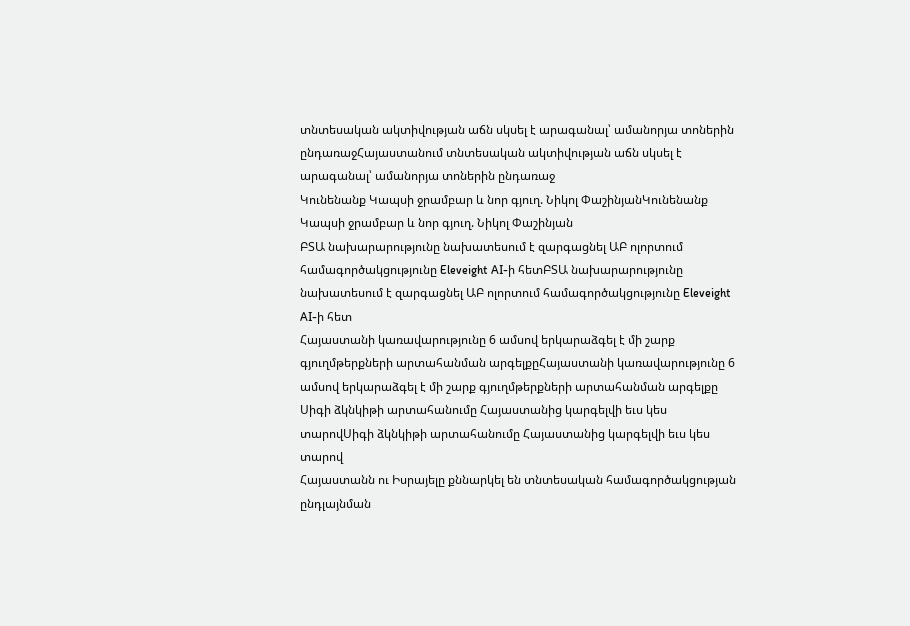տնտեսական ակտիվության աճն սկսել է արագանալ՝ ամանորյա տոներին ընդառաջՀայաստանում տնտեսական ակտիվության աճն սկսել է արագանալ՝ ամանորյա տոներին ընդառաջ
Կունենանք Կապսի ջրամբար և նոր գյուղ. Նիկոլ ՓաշինյանԿունենանք Կապսի ջրամբար և նոր գյուղ. Նիկոլ Փաշինյան
ԲՏԱ նախարարությունը նախատեսում է զարգացնել ԱԲ ոլորտում համագործակցությունը Eleveight AI-ի հետԲՏԱ նախարարությունը նախատեսում է զարգացնել ԱԲ ոլորտում համագործակցությունը Eleveight AI-ի հետ
Հայաստանի կառավարությունը 6 ամսով երկարաձգել է մի շարք գյուղմթերքների արտահանման արգելքըՀայաստանի կառավարությունը 6 ամսով երկարաձգել է մի շարք գյուղմթերքների արտահանման արգելքը
Սիգի ձկնկիթի արտահանումը Հայաստանից կարգելվի եւս կես տարովՍիգի ձկնկիթի արտահանումը Հայաստանից կարգելվի եւս կես տարով
Հայաստանն ու Իսրայելը քննարկել են տնտեսական համագործակցության ընդլայնման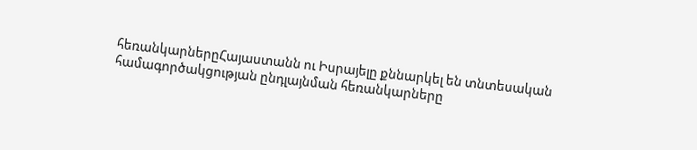հեռանկարներըՀայաստանն ու Իսրայելը քննարկել են տնտեսական համագործակցության ընդլայնման հեռանկարները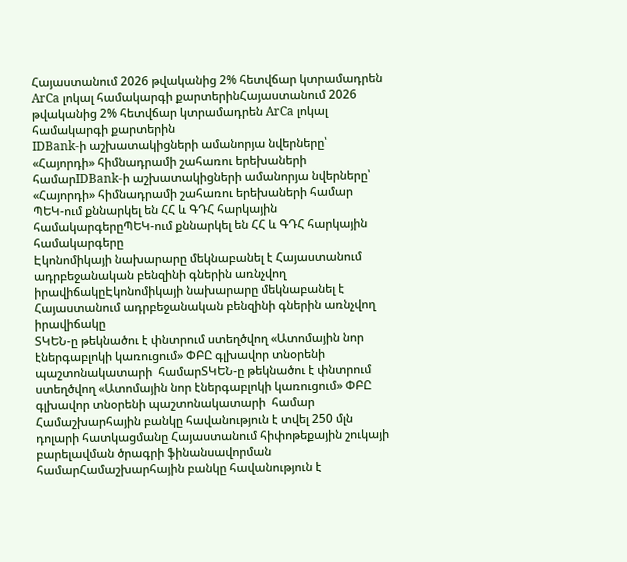Հայաստանում 2026 թվականից 2% հետվճար կտրամադրեն ArCa լոկալ համակարգի քարտերինՀայաստանում 2026 թվականից 2% հետվճար կտրամադրեն ArCa լոկալ համակարգի քարտերին
IDBank-ի աշխատակիցների ամանորյա նվերները՝ «Հայորդի» հիմնադրամի շահառու երեխաների համարIDBank-ի աշխատակիցների ամանորյա նվերները՝ «Հայորդի» հիմնադրամի շահառու երեխաների համար
ՊԵԿ-ում քննարկել են ՀՀ և ԳԴՀ հարկային համակարգերըՊԵԿ-ում քննարկել են ՀՀ և ԳԴՀ հարկային համակարգերը
Էկոնոմիկայի նախարարը մեկնաբանել է Հայաստանում ադրբեջանական բենզինի գներին առնչվող իրավիճակըԷկոնոմիկայի նախարարը մեկնաբանել է Հայաստանում ադրբեջանական բենզինի գներին առնչվող իրավիճակը
ՏԿԵՆ-ը թեկնածու է փնտրում ստեղծվող «Ատոմային նոր էներգաբլոկի կառուցում» ՓԲԸ գլխավոր տնօրենի պաշտոնակատարի  համարՏԿԵՆ-ը թեկնածու է փնտրում ստեղծվող «Ատոմային նոր էներգաբլոկի կառուցում» ՓԲԸ գլխավոր տնօրենի պաշտոնակատարի  համար
Համաշխարհային բանկը հավանություն է տվել 250 մլն դոլարի հատկացմանը Հայաստանում հիփոթեքային շուկայի բարելավման ծրագրի ֆինանսավորման համարՀամաշխարհային բանկը հավանություն է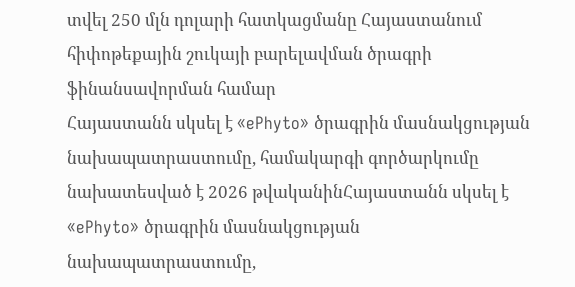տվել 250 մլն դոլարի հատկացմանը Հայաստանում հիփոթեքային շուկայի բարելավման ծրագրի ֆինանսավորման համար
Հայաստանն սկսել է «ePhyto» ծրագրին մասնակցության նախապատրաստումը, համակարգի գործարկումը նախատեսված է 2026 թվականինՀայաստանն սկսել է «ePhyto» ծրագրին մասնակցության նախապատրաստումը,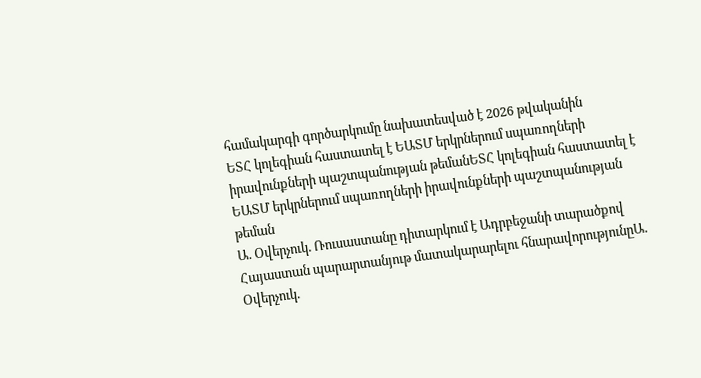համակարգի գործարկումը նախատեսված է 2026 թվականին
ԵՏՀ կոլեգիան հաստատել է ԵԱՏՄ երկրներում սպառողների իրավունքների պաշտպանության թեմանԵՏՀ կոլեգիան հաստատել է ԵԱՏՄ երկրներում սպառողների իրավունքների պաշտպանության թեման
Ա. Օվերչուկ. Ռուսաստանը դիտարկում է Ադրբեջանի տարածքով Հայաստան պարարտանյութ մատակարարելու հնարավորությունըԱ. Օվերչուկ.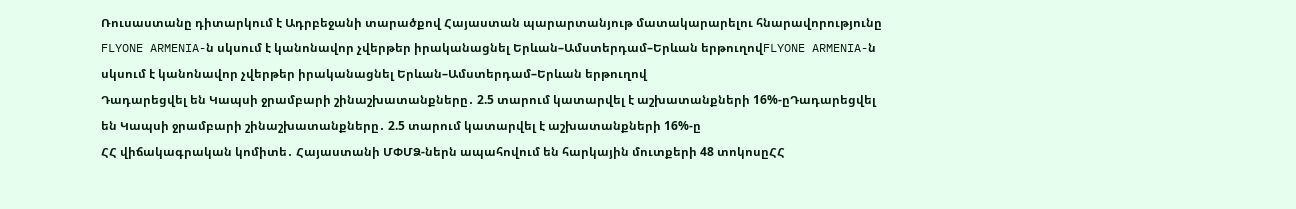Ռուսաստանը դիտարկում է Ադրբեջանի տարածքով Հայաստան պարարտանյութ մատակարարելու հնարավորությունը
FLYONE ARMENIA-ն սկսում է կանոնավոր չվերթեր իրականացնել Երևան–Ամստերդամ–Երևան երթուղովFLYONE ARMENIA-ն սկսում է կանոնավոր չվերթեր իրականացնել Երևան–Ամստերդամ–Երևան երթուղով
Դադարեցվել են Կապսի ջրամբարի շինաշխատանքները․ 2.5 տարում կատարվել է աշխատանքների 16%-ըԴադարեցվել են Կապսի ջրամբարի շինաշխատանքները․ 2.5 տարում կատարվել է աշխատանքների 16%-ը
ՀՀ վիճակագրական կոմիտե․ Հայաստանի ՄՓՄՁ-ներն ապահովում են հարկային մուտքերի 48 տոկոսըՀՀ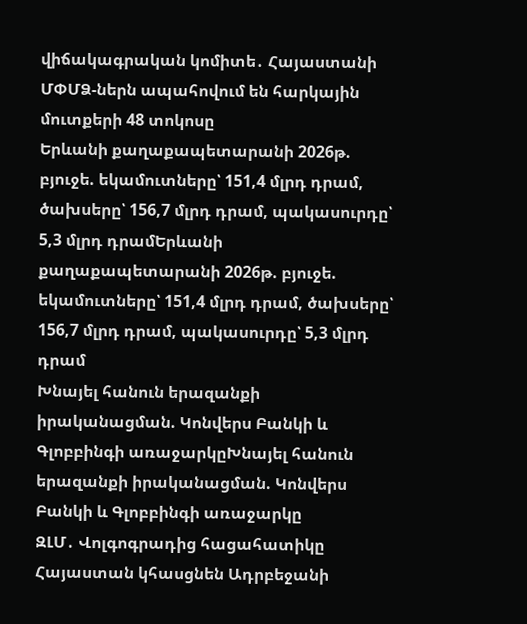վիճակագրական կոմիտե․ Հայաստանի ՄՓՄՁ-ներն ապահովում են հարկային մուտքերի 48 տոկոսը
Երևանի քաղաքապետարանի 2026թ. բյուջե. եկամուտները՝ 151,4 մլրդ դրամ, ծախսերը՝ 156,7 մլրդ դրամ, պակասուրդը՝ 5,3 մլրդ դրամԵրևանի քաղաքապետարանի 2026թ. բյուջե. եկամուտները՝ 151,4 մլրդ դրամ, ծախսերը՝ 156,7 մլրդ դրամ, պակասուրդը՝ 5,3 մլրդ դրամ
Խնայել հանուն երազանքի իրականացման. Կոնվերս Բանկի և Գլոբբինգի առաջարկըԽնայել հանուն երազանքի իրականացման. Կոնվերս Բանկի և Գլոբբինգի առաջարկը
ԶԼՄ․ Վոլգոգրադից հացահատիկը Հայաստան կհասցնեն Ադրբեջանի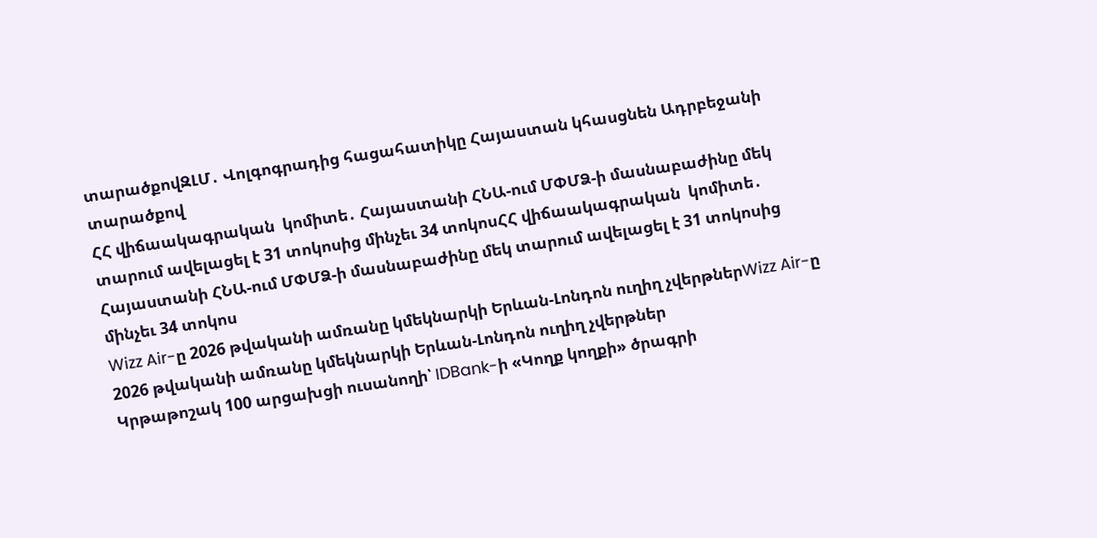տարածքովԶԼՄ․ Վոլգոգրադից հացահատիկը Հայաստան կհասցնեն Ադրբեջանի տարածքով
ՀՀ վիճաակագրական  կոմիտե․ Հայաստանի ՀՆԱ-ում ՄՓՄՁ-ի մասնաբաժինը մեկ տարում ավելացել է 31 տոկոսից մինչեւ 34 տոկոսՀՀ վիճաակագրական  կոմիտե․ Հայաստանի ՀՆԱ-ում ՄՓՄՁ-ի մասնաբաժինը մեկ տարում ավելացել է 31 տոկոսից մինչեւ 34 տոկոս
Wizz Air-ը 2026 թվականի ամռանը կմեկնարկի Երևան-Լոնդոն ուղիղ չվերթներWizz Air-ը 2026 թվականի ամռանը կմեկնարկի Երևան-Լոնդոն ուղիղ չվերթներ
Կրթաթոշակ 100 արցախցի ուսանողի՝ IDBank-ի «Կողք կողքի» ծրագրի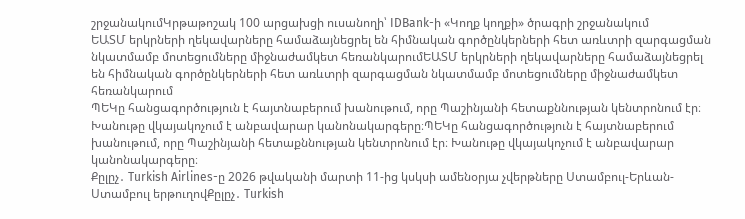շրջանակումԿրթաթոշակ 100 արցախցի ուսանողի՝ IDBank-ի «Կողք կողքի» ծրագրի շրջանակում
ԵԱՏՄ երկրների ղեկավարները համաձայնեցրել են հիմնական գործընկերների հետ առևտրի զարգացման նկատմամբ մոտեցումները միջնաժամկետ հեռանկարումԵԱՏՄ երկրների ղեկավարները համաձայնեցրել են հիմնական գործընկերների հետ առևտրի զարգացման նկատմամբ մոտեցումները միջնաժամկետ հեռանկարում
ՊԵԿը հանցագործություն է հայտնաբերում խանութում, որը Պաշինյանի հետաքննության կենտրոնում էր։ Խանութը վկայակոչում է անբավարար կանոնակարգերը։ՊԵԿը հանցագործություն է հայտնաբերում խանութում, որը Պաշինյանի հետաքննության կենտրոնում էր։ Խանութը վկայակոչում է անբավարար կանոնակարգերը։
Քըլըչ․ Turkish Airlines-ը 2026 թվականի մարտի 11-ից կսկսի ամենօրյա չվերթները Ստամբուլ-Երևան-Ստամբուլ երթուղովՔըլըչ․ Turkish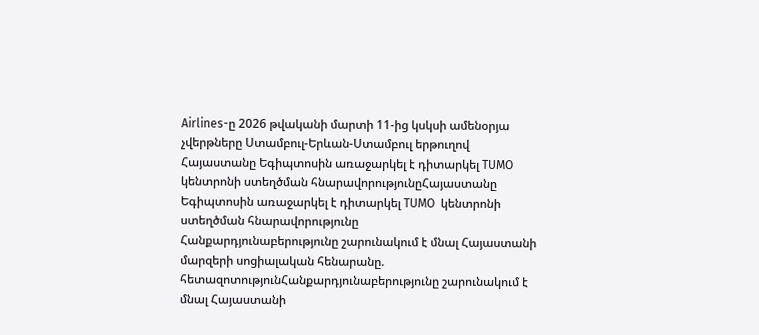Airlines-ը 2026 թվականի մարտի 11-ից կսկսի ամենօրյա չվերթները Ստամբուլ-Երևան-Ստամբուլ երթուղով
Հայաստանը Եգիպտոսին առաջարկել է դիտարկել TUMO  կենտրոնի ստեղծման հնարավորությունըՀայաստանը Եգիպտոսին առաջարկել է դիտարկել TUMO  կենտրոնի ստեղծման հնարավորությունը
Հանքարդյունաբերությունը շարունակում է մնալ Հայաստանի մարզերի սոցիալական հենարանը. հետազոտությունՀանքարդյունաբերությունը շարունակում է մնալ Հայաստանի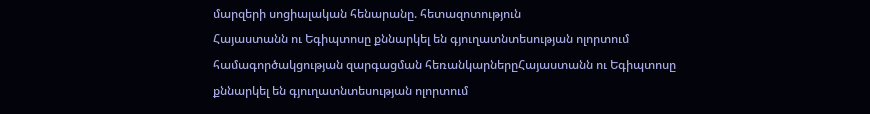մարզերի սոցիալական հենարանը. հետազոտություն
Հայաստանն ու Եգիպտոսը քննարկել են գյուղատնտեսության ոլորտում համագործակցության զարգացման հեռանկարներըՀայաստանն ու Եգիպտոսը քննարկել են գյուղատնտեսության ոլորտում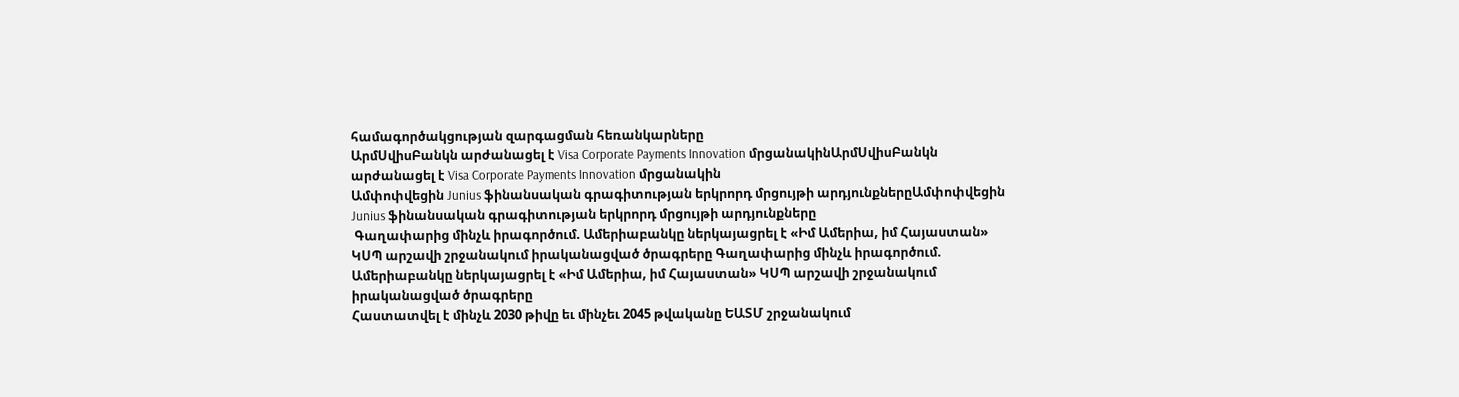համագործակցության զարգացման հեռանկարները
ԱրմՍվիսԲանկն արժանացել է Visa Corporate Payments Innovation մրցանակինԱրմՍվիսԲանկն արժանացել է Visa Corporate Payments Innovation մրցանակին
Ամփոփվեցին Junius ֆինանսական գրագիտության երկրորդ մրցույթի արդյունքներըԱմփոփվեցին Junius ֆինանսական գրագիտության երկրորդ մրցույթի արդյունքները
 Գաղափարից մինչև իրագործում. Ամերիաբանկը ներկայացրել է «Իմ Ամերիա, իմ Հայաստան» ԿՍՊ արշավի շրջանակում իրականացված ծրագրերը Գաղափարից մինչև իրագործում. Ամերիաբանկը ներկայացրել է «Իմ Ամերիա, իմ Հայաստան» ԿՍՊ արշավի շրջանակում իրականացված ծրագրերը
Հաստատվել է մինչև 2030 թիվը եւ մինչեւ 2045 թվականը ԵԱՏՄ շրջանակում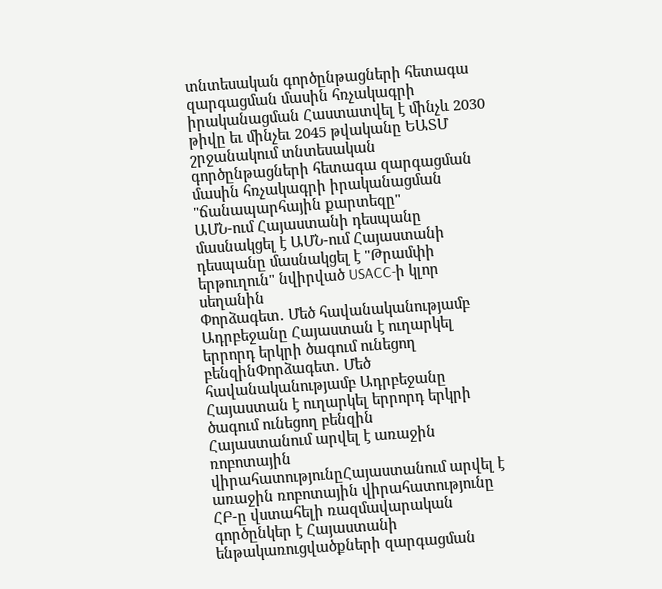տնտեսական գործընթացների հետագա զարգացման մասին հռչակագրի իրականացման Հաստատվել է մինչև 2030 թիվը եւ մինչեւ 2045 թվականը ԵԱՏՄ շրջանակում տնտեսական գործընթացների հետագա զարգացման մասին հռչակագրի իրականացման "ճանապարհային քարտեզը"
ԱՄՆ-ում Հայաստանի դեսպանը մասնակցել է ԱՄՆ-ում Հայաստանի դեսպանը մասնակցել է "Թրամփի երթուղուն" նվիրված USACC-ի կլոր սեղանին
Փորձագետ․ Մեծ հավանականությամբ Ադրբեջանը Հայաստան է ուղարկել երրորդ երկրի ծագում ունեցող բենզինՓորձագետ․ Մեծ հավանականությամբ Ադրբեջանը Հայաստան է ուղարկել երրորդ երկրի ծագում ունեցող բենզին
Հայաստանում արվել է առաջին ռոբոտային վիրահատությունըՀայաստանում արվել է առաջին ռոբոտային վիրահատությունը
ՀԲ-ը վստահելի ռազմավարական գործընկեր է Հայաստանի ենթակառուցվածքների զարգացման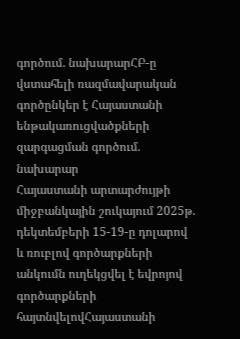գործում. նախարարՀԲ-ը վստահելի ռազմավարական գործընկեր է Հայաստանի ենթակառուցվածքների զարգացման գործում. նախարար
Հայաստանի արտարժույթի միջբանկային շուկայում 2025թ. դեկտեմբերի 15-19-ը դոլարով և ռուբլով գործարքների անկումն ուղեկցվել է եվրոյով գործարքների հայտնվելովՀայաստանի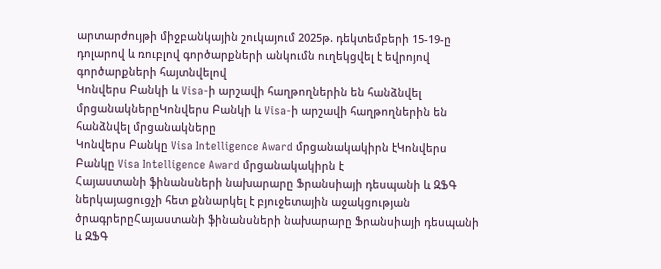արտարժույթի միջբանկային շուկայում 2025թ. դեկտեմբերի 15-19-ը դոլարով և ռուբլով գործարքների անկումն ուղեկցվել է եվրոյով գործարքների հայտնվելով
Կոնվերս Բանկի և Visa-ի արշավի հաղթողներին են հանձնվել մրցանակներըԿոնվերս Բանկի և Visa-ի արշավի հաղթողներին են հանձնվել մրցանակները
Կոնվերս Բանկը Visa Intelligence Award մրցանակակիրն էԿոնվերս Բանկը Visa Intelligence Award մրցանակակիրն է
Հայաստանի ֆինանսների նախարարը Ֆրանսիայի դեսպանի և ԶՖԳ ներկայացուցչի հետ քննարկել է բյուջետային աջակցության ծրագրերըՀայաստանի ֆինանսների նախարարը Ֆրանսիայի դեսպանի և ԶՖԳ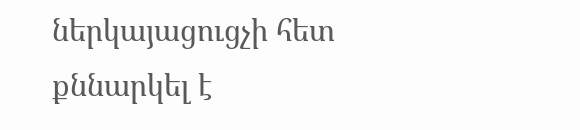ներկայացուցչի հետ քննարկել է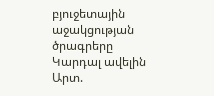բյուջետային աջակցության ծրագրերը
Կարդալ ավելին
Արտ.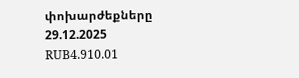փոխարժեքները
29.12.2025
RUB4.910.01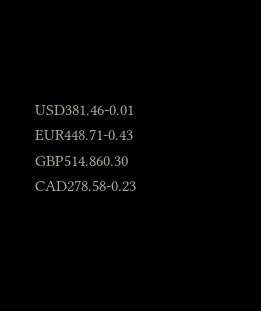USD381.46-0.01
EUR448.71-0.43
GBP514.860.30
CAD278.58-0.23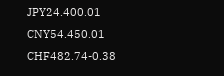JPY24.400.01
CNY54.450.01
CHF482.74-0.38